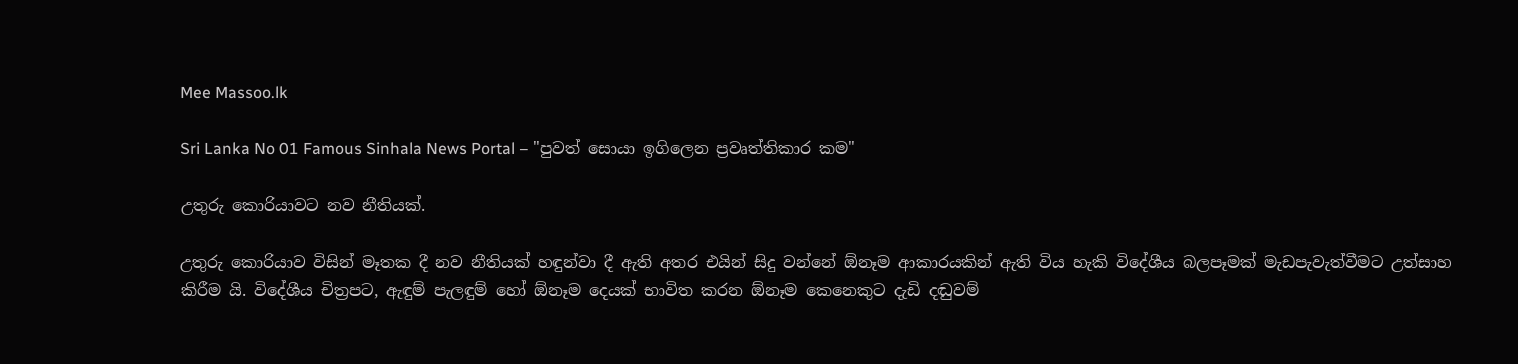Mee Massoo.lk

Sri Lanka No 01 Famous Sinhala News Portal – "පුවත් සොයා ඉගිලෙන ප්‍රවෘත්තිකාර කම"

උතුරු කොරියාවට නව නීතියක්.

උතුරු කොරියාව විසින් මෑතක දී නව නීතියක් හඳුන්වා දී ඇති අතර එයින් සිදු වන්නේ ඕනෑම ආකාරයකින් ඇති විය හැකි විදේශීය බලපෑමක් මැඩපැවැත්වීමට උත්සාහ කිරීම යි. විදේශීය චිත්‍රපට, ඇඳුම් පැලඳුම් හෝ ඕනෑම දෙයක් භාවිත කරන ඕනෑම කෙනෙකුට දැඩි දඬුවම්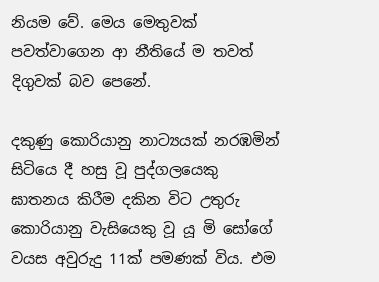නියම වේ. මෙය මෙතුවක් පවත්වාගෙන ආ නීතියේ ම තවත් දිගුවක් බව පෙනේ.

දකුණු කොරියානු නාට්‍යයක් නරඹමින් සිටියෙ දී හසු වූ පුද්ගලයෙකු ඝාතනය කිරීම දකින විට උතුරු කොරියානු වැසියෙකු වූ යූ මි සෝගේ වයස අවුරුදු 11ක් පමණක් විය. එම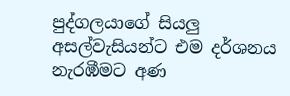පුද්ගලයාගේ සියලු අසල්වැසියන්ට එම දර්ශනය නැරඹීමට අණ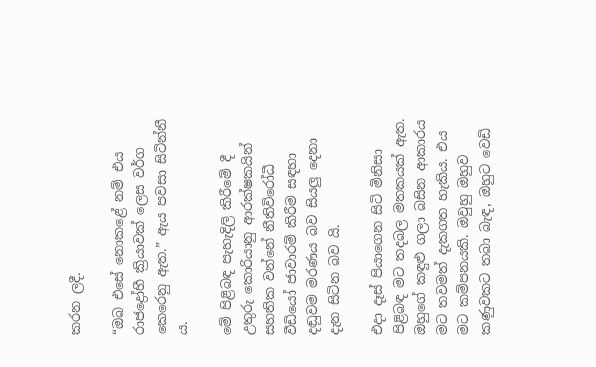කරන ලදී.

“ඔබ එසේ නොකළේ නම් එය රාජද්‍රෝහී ක්‍රියාවක් ලෙස වර්ග කෙරෙනු ඇත.” ඇය පවසා සිටින්නී ය.

මේ පිළිබඳ පැහැදිලි කිරීමේ දී උතුරු කොරියානු ආරක්ෂකයින් සහතික වන්නේ නීතිවිරෝධී වීඩියෝ ජාවාරම් කිරීම සඳහා දඬුවම මරණය බව සියලු දෙනා දැන සිටින බව යි.

එදා දෑස් පියාගෙන සිටි මිනිසා පිළිබඳ මට තදබල මතකයක් ඇත. ඔහුගේ කඳුළු ගලා බසින ආකාරය මට තවමත් දැකගත හැකිය. එය මට කම්පනයකි. ඔවුහු ඔහුව කණුවකට තබා බැඳ, ඔහුට වෙඩි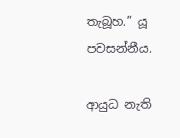තැබූහ.” යූ පවසන්නීය.

ආයුධ නැති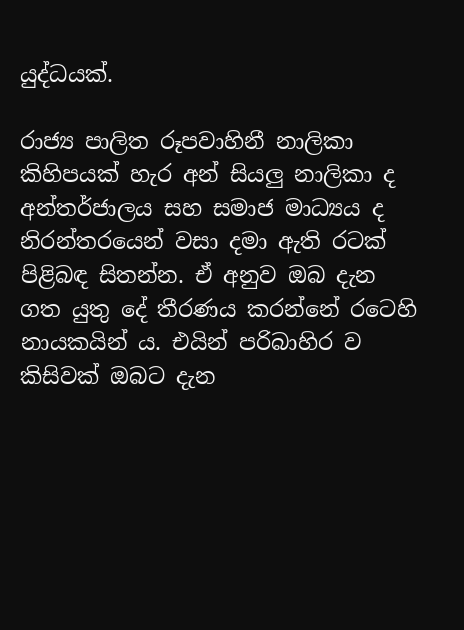යුද්ධයක්.

රාජ්‍ය පාලිත රූපවාහිනී නාලිකා කිහිපයක් හැර අන් සියලු නාලිකා ද අන්තර්ජාලය සහ සමාජ මාධ්‍යය ද නිරන්තරයෙන් වසා දමා ඇති රටක් පිළිබඳ සිතන්න. ඒ අනුව ඔබ දැන ගත යුතු දේ තීරණය කරන්නේ රටෙහි නායකයින් ය. එයින් පරිබාහිර ව කිසිවක් ඔබට දැන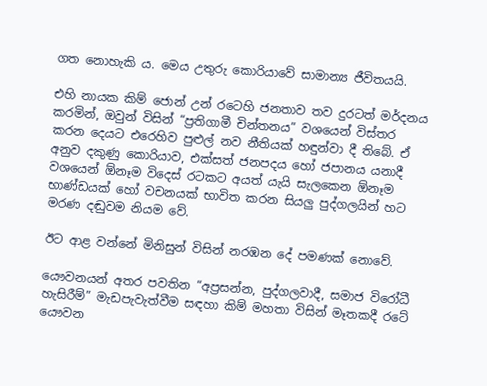ගත නොහැකි ය. මෙය උතුරු කොරියාවේ සාමාන්‍ය ජීවිතයයි.

එහි නායක කිම් ජොන් උන් රටෙහි ජනතාව තව දුරටත් මර්දනය කරමින්, ඔවුන් විසින් “ප්‍රතිගාමී චින්තනය” වශයෙන් විස්තර කරන දෙයට එරෙහිව පුළුල් නව නීතියක් හඳුන්වා දී තිබේ. ඒ අනුව දකුණු කොරියාව, එක්සත් ජනපදය හෝ ජපානය යනාදී වශයෙන් ඕනෑම විදෙස් රටකට අයත් යැයි සැලකෙන ඕනෑම භාණ්ඩයක් හෝ වචනයක් භාවිත කරන සියලු පුද්ගලයින් හට මරණ දඬුවම නියම වේ.

ඊට ආළ වන්නේ මිනිසුන් විසින් නරඹන දේ පමණක් නොවේ.

යෞවනයන් අතර පවතින “අප්‍රසන්න, පුද්ගලවාදී, සමාජ විරෝධී හැසිරීම්” මැඩපැවැත්වීම සඳහා කිම් මහතා විසින් මෑතකදී රටේ යෞවන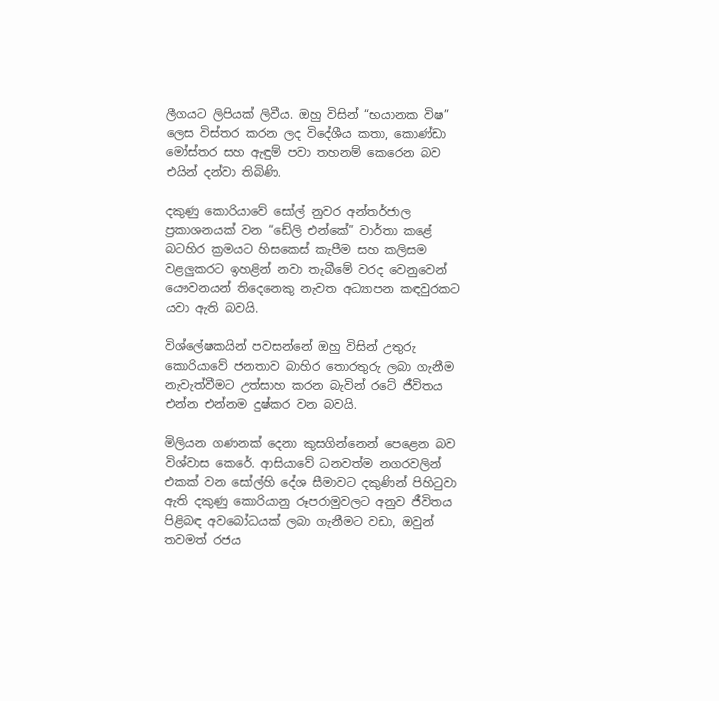ලීගයට ලිපියක් ලිවීය. ඔහු විසින් “භයානක විෂ” ලෙස විස්තර කරන ලද විදේශීය කතා, කොණ්ඩා මෝස්තර සහ ඇඳුම් පවා තහනම් කෙරෙන බව එයින් දන්වා තිබිණි.

දකුණු කොරියාවේ සෝල් නුවර අන්තර්ජාල ප්‍රකාශනයක් වන “ඩේලි එන්කේ” වාර්තා කළේ බටහිර ක්‍රමයට හිසකෙස් කැපීම සහ කලිසම වළලුකරට ඉහළින් නවා තැබීමේ වරද වෙනුවෙන් යෞවනයන් තිදෙනෙකු නැවත අධ්‍යාපන කඳවුරකට යවා ඇති බවයි.

විශ්ලේෂකයින් පවසන්නේ ඔහු විසින් උතුරු කොරියාවේ ජනතාව බාහිර තොරතුරු ලබා ගැනීම නැවැත්වීමට උත්සාහ කරන බැවින් රටේ ජීවිතය එන්න එන්නම දුෂ්කර වන බවයි.

මිලියන ගණනක් දෙනා කුසගින්නෙන් පෙළෙන බව විශ්වාස කෙරේ. ආසියාවේ ධනවත්ම නගරවලින් එකක් වන සෝල්හි දේශ සීමාවට දකුණින් පිහිටුවා ඇති දකුණු කොරියානු රූපරාමුවලට අනුව ජීවිතය පිළිබඳ අවබෝධයක් ලබා ගැනීමට වඩා, ඔවුන් තවමත් රජය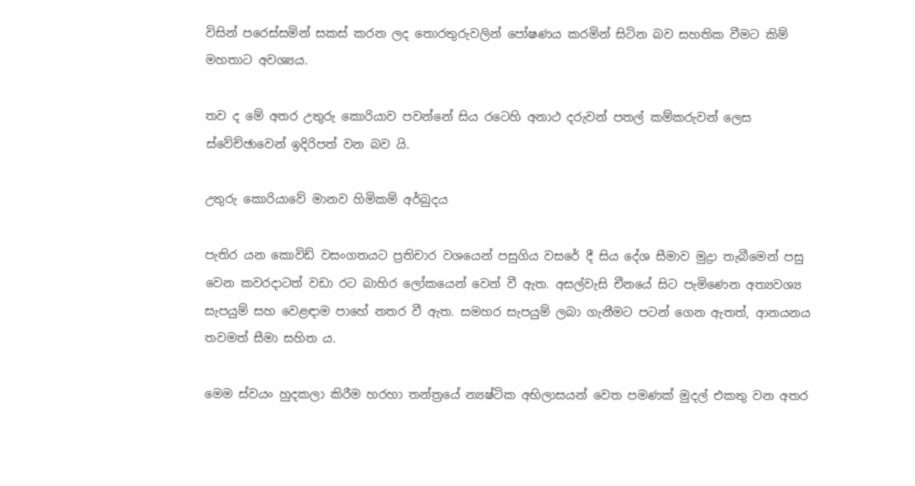විසින් පරෙස්සමින් සකස් කරන ලද තොරතුරුවලින් පෝෂණය කරමින් සිටින බව සහතික වීමට කිම් මහතාට අවශ්‍යය.

තව ද මේ අතර උතුරු කොරියාව පවන්නේ සිය රටෙහි අනාථ දරුවන් පතල් කම්කරුවන් ලෙස ස්වේච්ඡාවෙන් ඉදිරිපත් වන බව යි.

උතුරු කොරියාවේ මානව හිමිකම් අර්බුදය

පැතිර යන කොවිඩ් වසංගතයට ප්‍රතිචාර වශයෙන් පසුගිය වසරේ දී සිය දේශ සීමාව මුද්‍රා තැබීමෙන් පසු වෙන කවරදාටත් වඩා රට බාහිර ලෝකයෙන් වෙන් වී ඇත. අසල්වැසි චීනයේ සිට පැමිණෙන අත්‍යවශ්‍ය සැපයුම් සහ වෙළඳාම පාහේ නතර වී ඇත. සමහර සැපයුම් ලබා ගැනීමට පටන් ගෙන ඇතත්, ආනයනය තවමත් සීමා සහිත ය.

මෙම ස්වයං හුදකලා කිරීම හරහා තන්ත්‍රයේ න්‍යෂ්ටික අභිලාසයන් වෙත පමණක් මුදල් එකතු වන අතර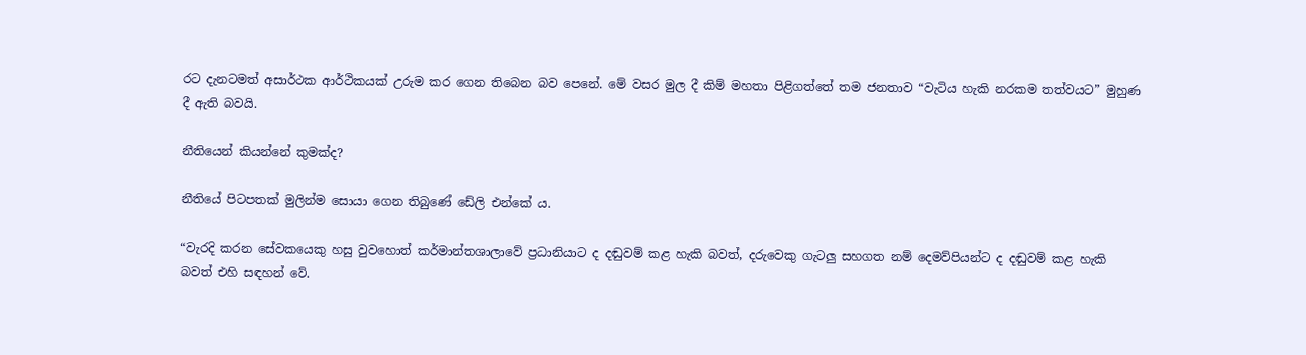රට දැනටමත් අසාර්ථක ආර්ථිකයක් උරුම කර ගෙන තිබෙන බව පෙනේ. මේ වසර මුල දී කිම් මහතා පිළිගත්තේ තම ජනතාව “වැටිය හැකි නරකම තත්වයට” මුහුණ දී ඇති බවයි.

නීතියෙන් කියන්නේ කුමක්ද?

නීතියේ පිටපතක් මුලින්ම සොයා ගෙන තිබුණේ ඩේලි එන්කේ ය.

“වැරදි කරන සේවකයෙකු හසු වුවහොත් කර්මාන්තශාලාවේ ප්‍රධානියාට ද දඬුවම් කළ හැකි බවත්, දරුවෙකු ගැටලු සහගත නම් දෙමව්පියන්ට ද දඬුවම් කළ හැකි බවත් එහි සඳහන් වේ.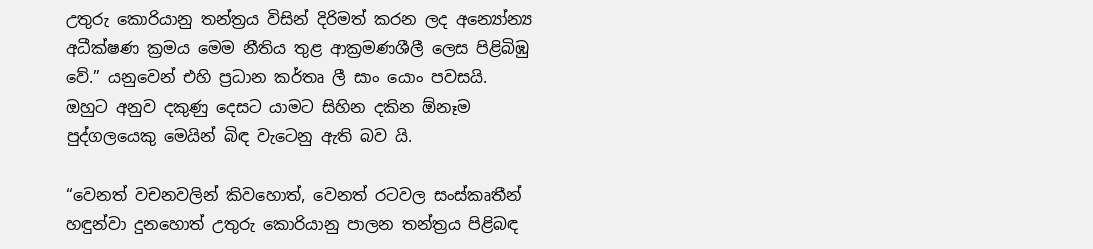උතුරු කොරියානු තන්ත්‍රය විසින් දිරිමත් කරන ලද අන්‍යෝන්‍ය අධීක්ෂණ ක්‍රමය මෙම නීතිය තුළ ආක්‍රමණශීලී ලෙස පිළිබිඹු වේ.” යනුවෙන් එහි ප්‍රධාන කර්තෘ ලී සාං යොං පවසයි. ඔහුට අනුව දකුණු දෙසට යාමට සිහින දකින ඕනෑම පුද්ගලයෙකු මෙයින් බිඳ වැටෙනු ඇති බව යි.

“වෙනත් වචනවලින් කිවහොත්, වෙනත් රටවල සංස්කෘතීන් හඳුන්වා දුනහොත් උතුරු කොරියානු පාලන තන්ත්‍රය පිළිබඳ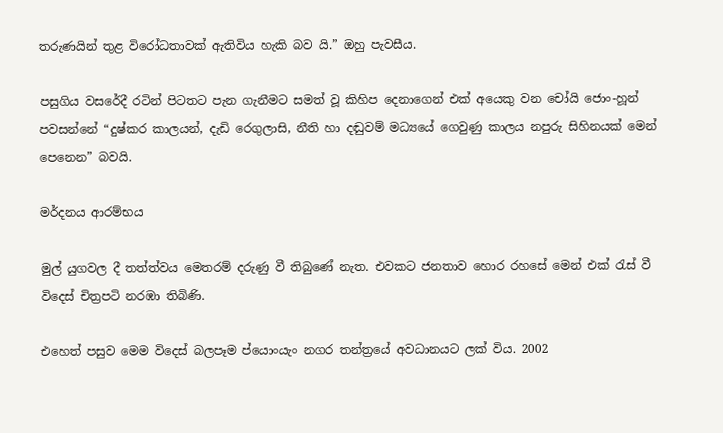තරුණයින් තුළ විරෝධතාවක් ඇතිවිය හැකි බව යි.” ඔහු පැවසීය.

පසුගිය වසරේදී රටින් පිටතට පැන ගැනීමට සමත් වූ කිහිප දෙනාගෙන් එක් අයෙකු වන චෝයි ජොං-හූන් පවසන්නේ “දුෂ්කර කාලයන්, දැඩි රෙගුලාසි, නීති හා දඬුවම් මධ්‍යයේ ගෙවුණු කාලය නපුරු සිහිනයක් මෙන් පෙනෙන” බවයි.

මර්දනය ආරම්භය

මුල් යුගවල දී තත්ත්වය මෙතරම් දරුණු වී තිබුණේ නැත. එවකට ජනතාව හොර රහසේ මෙන් එක් රැස් වී විදෙස් චිත්‍රපටි නරඹා තිබිණි.

එහෙත් පසුව මෙම විදෙස් බලපෑම ප්යොංයැං නගර තන්ත්‍රයේ අවධානයට ලක් විය. 2002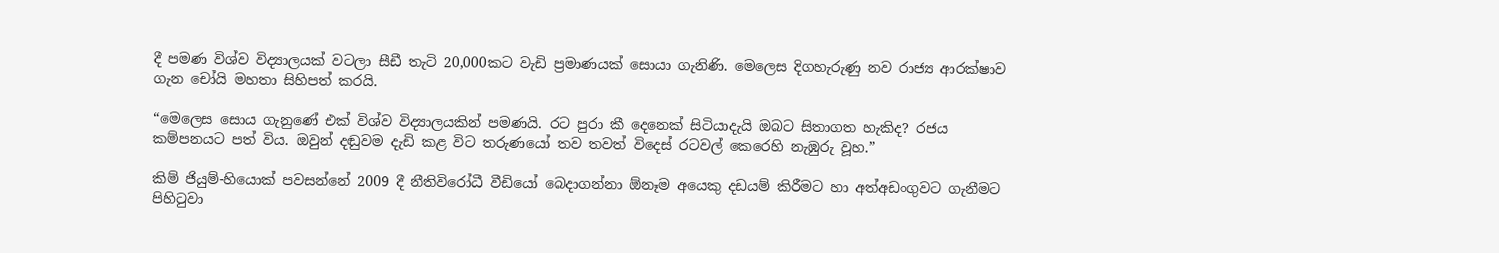දී පමණ විශ්ව විද්‍යාලයක් වටලා සීඩී තැටි 20,000කට වැඩි ප්‍රමාණයක් සොයා ගැනිණි. මෙලෙස දිගහැරුණු නව රාජ්‍ය ආරක්ෂාව ගැන චෝයි මහතා සිහිපත් කරයි.

“මෙලෙස සොය ගැනුණේ එක් විශ්ව විද්‍යාලයකින් පමණයි. රට පුරා කී දෙනෙක් සිටියාදැයි ඔබට සිතාගත හැකිද? රජය කම්පනයට පත් විය. ඔවුන් දඬුවම දැඩි කළ විට තරුණයෝ තව තවත් විදෙස් රටවල් කෙරෙහි නැඹුරු වූහ.”

කිම් ජියුම්-හියොක් පවසන්නේ 2009 දී නීතිවිරෝධී වීඩියෝ බෙදාගන්නා ඕනෑම අයෙකු දඩයම් කිරීමට හා අත්අඩංගුවට ගැනීමට පිහිටුවා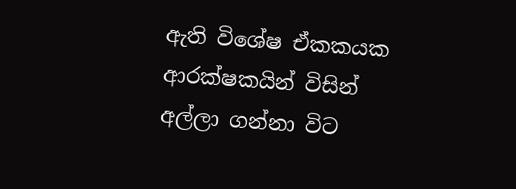ඇති විශේෂ ඒකකයක ආරක්ෂකයින් විසින් අල්ලා ගන්නා විට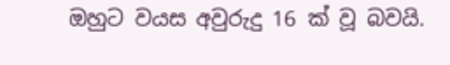ඔහුට වයස අවුරුදු 16 ක් වූ බවයි.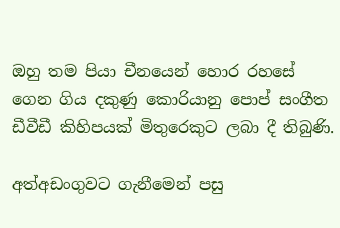ඔහු තම පියා චීනයෙන් හොර රහසේ ගෙන ගිය දකුණු කොරියානු පොප් සංගීත ඩීවීඩී කිහිපයක් මිතුරෙකුට ලබා දී තිබුණි.

අත්අඩංගුවට ගැනීමෙන් පසු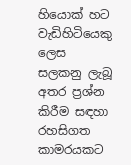හියොක් හට වැඩිහිටියෙකු ලෙස සලකනු ලැබූ අතර ප්‍රශ්න කිරීම සඳහා රහසිගත කාමරයකට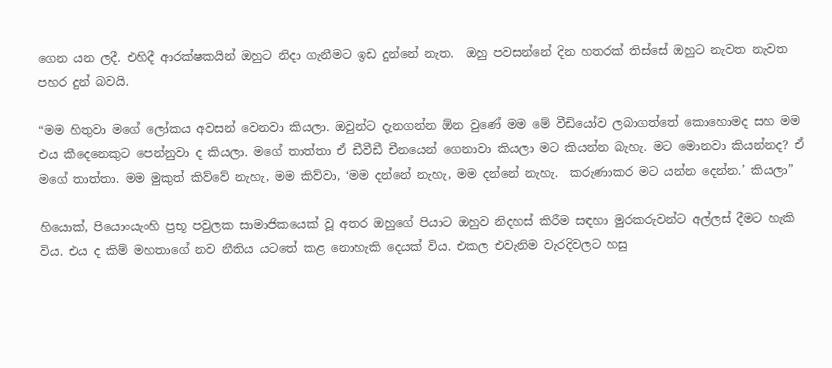ගෙන යන ලදී. එහිදී ආරක්ෂකයින් ඔහුට නිදා ගැනීමට ඉඩ දුන්නේ නැත.  ඔහු පවසන්නේ දින හතරක් තිස්සේ ඔහුට නැවත නැවත පහර දුන් බවයි.

“මම හිතුවා මගේ ලෝකය අවසන් වෙනවා කියලා. ඔවුන්ට දැනගන්න ඕන වුණේ මම මේ වීඩියෝව ලබාගත්තේ කොහොමද සහ මම එය කීදෙනෙකුට පෙන්නුවා ද කියලා. මගේ තාත්තා ඒ ඩීවීඩී චීනයෙන් ගෙනාවා කියලා මට කියන්න බැහැ. මට මොනවා කියන්නද? ඒ මගේ තාත්තා. මම මුකුත් කිව්වේ නැහැ, මම කිව්වා, ‘මම දන්නේ නැහැ, මම දන්නේ නැහැ.  කරුණාකර මට යන්න දෙන්න.’ කියලා”

හියොක්, පියොංයැංහි ප්‍රභූ පවුලක සාමාජිකයෙක් වූ අතර ඔහුගේ පියාට ඔහුව නිදහස් කිරීම සඳහා මුරකරුවන්ට අල්ලස් දීමට හැකි විය. එය ද කිම් මහතාගේ නව නීතිය යටතේ කළ නොහැකි දෙයක් විය. එකල එවැනිම වැරදිවලට හසු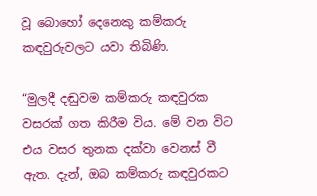වූ බොහෝ දෙනෙකු කම්කරු කඳවුරුවලට යවා තිබිණි.

“මුලදී දඬුවම කම්කරු කඳවුරක වසරක් ගත කිරීම විය. මේ වන විට එය වසර තුනක දක්වා වෙනස් වී ඇත. දැන්, ඔබ කම්කරු කඳවුරකට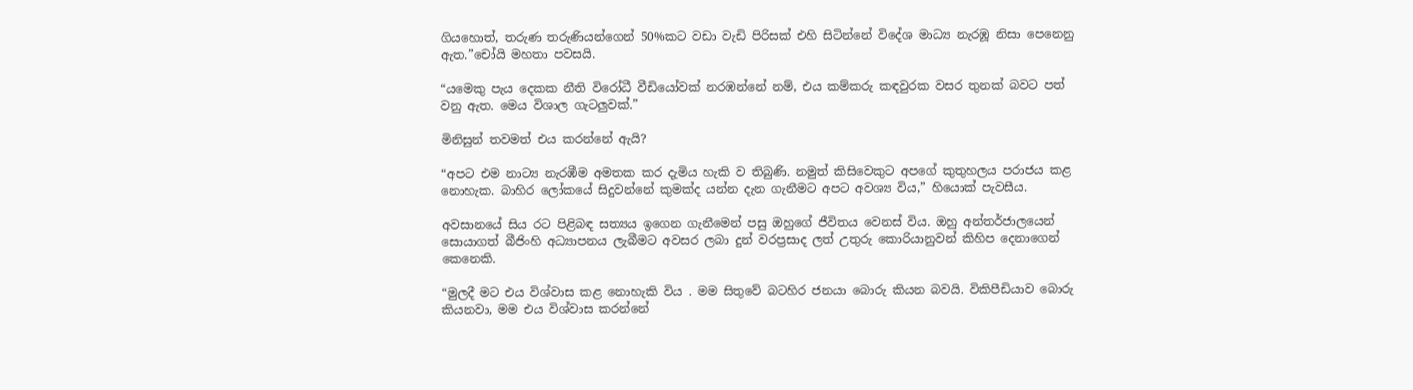ගියහොත්, තරුණ තරුණියන්ගෙන් 50%කට වඩා වැඩි පිරිසක් එහි සිටින්නේ විදේශ මාධ්‍ය නැරඹූ නිසා පෙනෙනු ඇත.”චෝයි මහතා පවසයි.

“යමෙකු පැය දෙකක නීති විරෝධී වීඩියෝවක් නරඹන්නේ නම්, එය කම්කරු කඳවුරක වසර තුනක් බවට පත් වනු ඇත. මෙය විශාල ගැටලුවක්.”

මිනිසුන් තවමත් එය කරන්නේ ඇයි?

“අපට එම නාට්‍ය නැරඹීම අමතක කර දැමිය හැකි ව තිබුණි. නමුත් කිසිවෙකුට අපගේ කුතුහලය පරාජය කළ නොහැක. බාහිර ලෝකයේ සිදුවන්නේ කුමක්ද යන්න දැන ගැනීමට අපට අවශ්‍ය විය,” හියොක් පැවසීය.

අවසානයේ සිය රට පිළිබඳ සත්‍යය ඉගෙන ගැනීමෙන් පසු ඔහුගේ ජීවිතය වෙනස් විය. ඔහු අන්තර්ජාලයෙන් සොයාගත් බීජිංහි අධ්‍යාපනය ලැබීමට අවසර ලබා දුන් වරප්‍රසාද ලත් උතුරු කොරියානුවන් කිහිප දෙනාගෙන් කෙනෙකි.

“මුලදී මට එය විශ්වාස කළ නොහැකි විය . මම සිතුවේ බටහිර ජනයා බොරු කියන බවයි. විකිපීඩියාව බොරු කියනවා, මම එය විශ්වාස කරන්නේ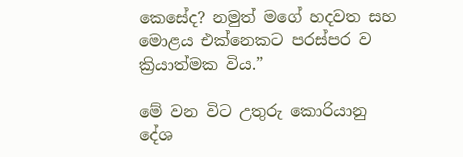කෙසේද? නමුත් මගේ හදවත සහ මොළය එක්නෙකට පරස්පර ව ක්‍රියාත්මක විය.”

මේ වන විට උතුරු කොරියානු දේශ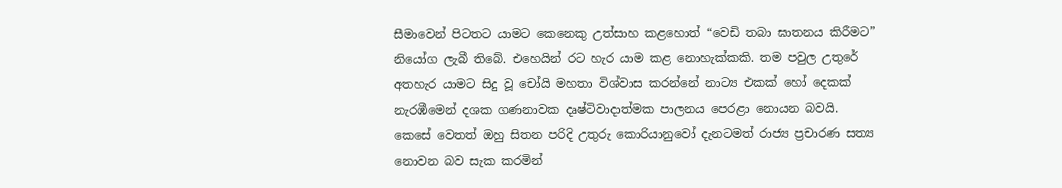සීමාවෙන් පිටතට යාමට කෙනෙකු උත්සාහ කළහොත් “වෙඩි තබා ඝාතනය කිරීමට” නියෝග ලැබී තිබේ. එහෙයින් රට හැර යාම කළ නොහැක්කකි. තම පවුල උතුරේ අතහැර යාමට සිදු වූ චෝයි මහතා විශ්වාස කරන්නේ නාට්‍ය එකක් හෝ දෙකක් නැරඹීමෙන් දශක ගණනාවක දෘෂ්ටිවාදාත්මක පාලනය පෙරළා නොයන බවයි.  කෙසේ වෙතත් ඔහු සිතන පරිදි උතුරු කොරියානුවෝ දැනටමත් රාජ්‍ය ප්‍රචාරණ සත්‍ය නොවන බව සැක කරමින්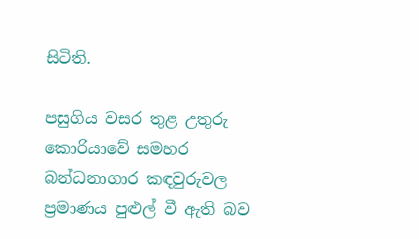සිටිති.

පසුගිය වසර තුළ උතුරු කොරියාවේ සමහර බන්ධනාගාර කඳවුරුවල ප්‍රමාණය පුළුල් වී ඇති බව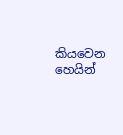කියවෙන හෙයින්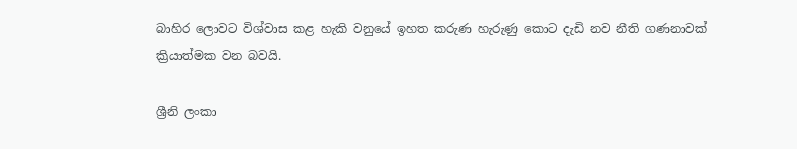බාහිර ලොවට විශ්වාස කළ හැකි වනුයේ ඉහත කරුණ හැරුණු කොට දැඩි නව නීති ගණනාවක් ක්‍රියාත්මක වන බවයි.

ශ්‍රීනි ලංකා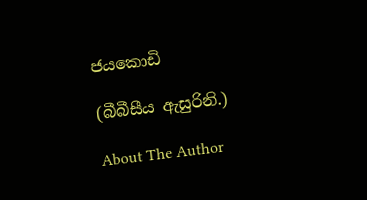ජයකොඩි

(බීබීසීය ඇසුරිනි.)

About The Author